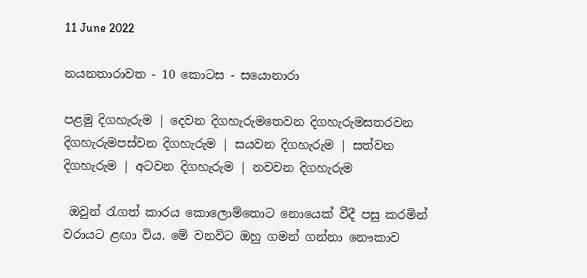11 June 2022

නයනතාරාවත - 10 කොටස - සයොනාරා

පළමු දිගහැරුම | දෙවන දිගහැරුමතෙවන දිගහැරුමසතරවන දිගහැරුමපස්වන දිගහැරුම | සයවන දිගහැරුම | සත්වන දිගහැරුම | අටවන දිගහැරුම | නවවන දිගහැරුම

 ඔවුන් රැගත් කාරය කොලොම්තොට නොයෙක් වීදී පසු කරමින් වරායට ළඟා විය. මේ වනවිට ඔහු ගමන් ගන්නා නෞකාව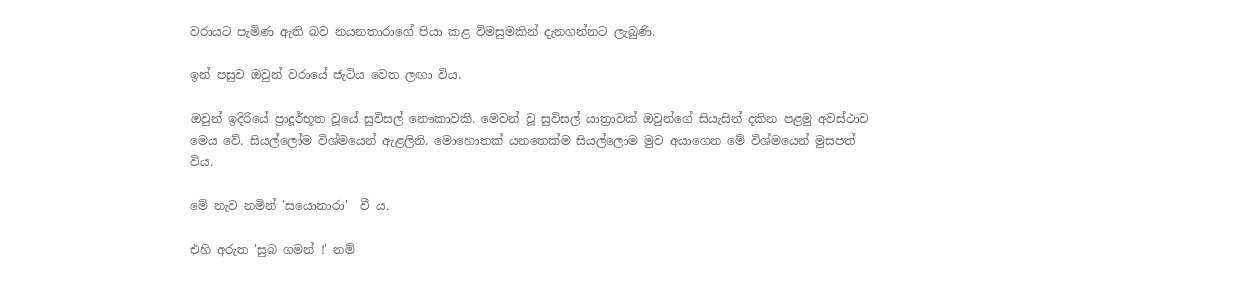වරායට පැමිණ ඇති බව නයනතාරාගේ පියා කළ විමසුමකින් දැනගන්නට ලැබුණි.

ඉන් පසුව ඔවුන් වරායේ ජැටිය වෙත ලඟා විය.

ඔවුන් ඉදිරියේ ප්‍රාදූර්භූත වූයේ සුවිසල් නෞකාවකි. මෙවන් වූ සුවිසල් යාත්‍රාවක් ඔවුන්ගේ සියැසින් දකින පළමු අවස්ථාව මෙය වේ. සියල්ලෝම විශ්මයෙන් ඇළලිනි. මොහොතක් යනතෙක්ම සියල්ලොම මුව අයාගෙන මේ විශ්මයෙන් මුසපත් විය.

මේ නැව නමින් 'සයොනාරා'  වී ය.

එහි අරුත 'සුබ ගමන් !' නම්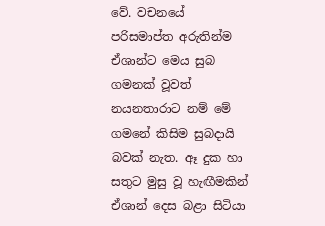වේ. වචනයේ පරිසමාප්ත අරුතින්ම ඒශාන්ට මෙය සුබ ගමනක් වූවත් නයනතාරාට නම් මේ ගමනේ කිසිම සුබදායි බවක් නැත. ඈ දුක හා සතුට මුසු වූ හැඟීමකින් ඒශාන් දෙස බළා සිටියා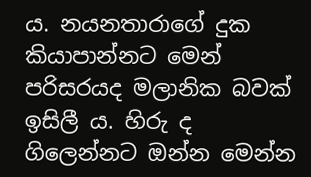ය. නයනතාරාගේ දුක කියාපාන්නට මෙන් පරිසරයද මලානික බවක් ඉසිලී ය. හිරු ද ගිලෙන්නට ඔන්න මෙන්න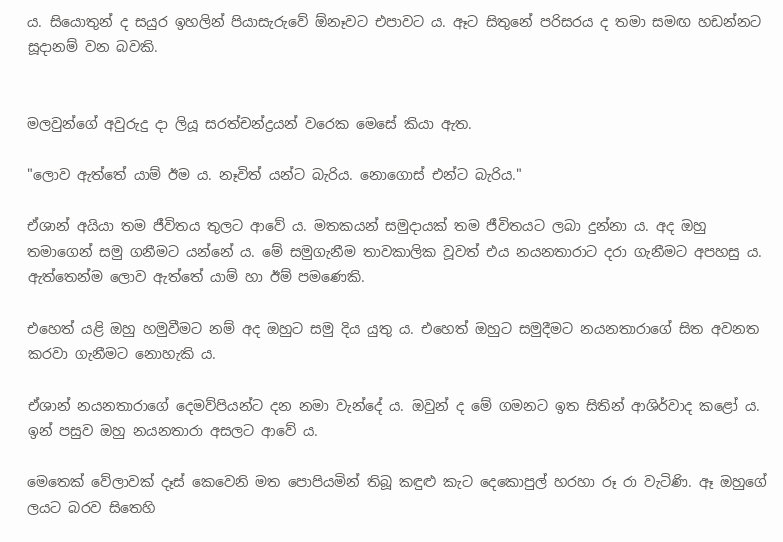ය. සියොතුන් ද සයුර ඉහලින් පියාසැරුවේ ඕනෑවට එපාවට ය. ඈට සිතුනේ පරිසරය ද තමා සමඟ හඩන්නට සූදානම් වන බවකි.


මලවුන්ගේ අවුරුදු දා ලියූ සරත්චන්ද්‍රයන් වරෙක මෙසේ කියා ඇත.

"ලොව ඇත්තේ යාම් ඊම ය. නෑවිත් යන්ට බැරිය. නොගොස් එන්ට බැරිය."

ඒශාන් අයියා තම ජීවිතය තුලට ආවේ ය. මතකයන් සමුදායක් තම ජීවිතයට ලබා දුන්නා ය. අද ඔහු තමාගෙන් සමු ගනීමට යන්නේ ය. මේ සමුගැනීම තාවකාලික වූවත් එය නයනතාරාට දරා ගැනීමට අපහසු ය. ඇත්තෙන්ම ලොව ඇත්තේ යාම් හා ඊම් පමණෙකි.

එහෙත් යළි ඔහු හමුවීමට නම් අද ඔහුට සමු දිය යුතු ය. එහෙත් ඔහුට සමුදීමට නයනතාරාගේ සිත අවනත කරවා ගැනීමට නොහැකි ය.

ඒශාන් නයනතාරාගේ දෙමව්පියන්ට දන නමා වැන්දේ ය. ඔවුන් ද මේ ගමනට ඉත සිතින් ආශිර්වාද කළෝ ය. ඉන් පසුව ඔහු නයනතාරා අසලට ආවේ ය.

මෙතෙක් වේලාවක් දෑස් කෙවෙනි මත පොපියමින් තිබූ කඳුළු කැට දෙකොපුල් හරහා රූ රා වැටිණි. ඈ ඔහුගේ ලයට බරව සිතෙහි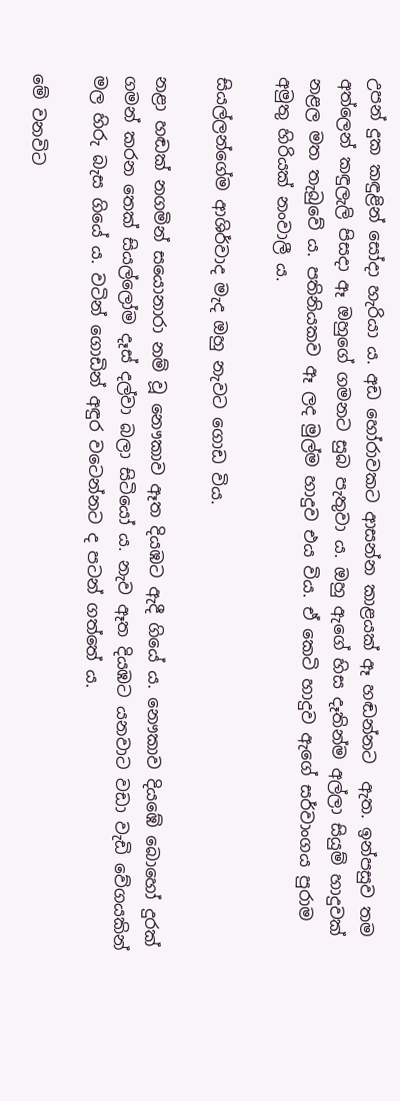උපන් දුක කඳුළින් සෝදා හැරියා ය. අඩ හෝරාවකට ආසන්න කාළයක් ඈ හඬන්නට  ඇත. ඉන්පසුව තම අත්ලෙන් කඳුලැලි පිසදා ඈ ඔහුගේ ගමනට සුබ පැතුවා ය. ඔහු ඇගේ හිස දෑතින්ම අල්ලා සියුම් හාදුවක් නළල මත තැබුවේ ය. පතිනියකව ඈ ලද මුල්ම හාදුව එය විය. ඒ කෙටි හාදුව ඇගේ සර්වාංගය පුරාම  අමුතු හිරියක් නංවාලී ය.

සියල්ලන්ගේම ආශිර්වාද මැද ඔහු නැවට ගොඩ විය.

නළා හඬක් නගමින් සයොනාරා නම් වූ නෞකාව ඈත දි‍යඹට ඇදී ගියේ ය. නෞකාව දියඹේ බොහෝ දුරක් ගමන් කරන තෙක් සියල්ලෝම දෑස් දල්වා බලා සිටියෝ ය. නැව ඈත දියඹට යනවාට වඩා වැඩි වේගයකින් මල හිරු බැස ගියේ ය. වටින් ගොඩින් අඳුර වටෙන්නට ද පටන් ගත්තේ ය.

මේ වනවිට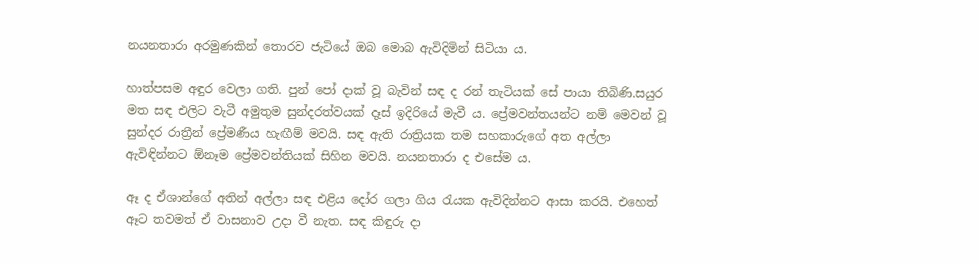නයනතාරා අරමුණකින් තොරව ජැටියේ ඔබ මොබ ඇවිදිමින් සිටියා ය.

හාත්පසම අඳුර වෙලා ගති. පුන් පෝ දාක් වූ බැවින් සඳ ද රන් තැටියක් සේ පායා තිබිණි.සයුර මත සඳ එලිට වැටී අමුතුම සුන්දරත්වයක් දෑස් ඉදිරියේ මැවී ය. ප්‍රේමවන්තයන්ට නම් මෙවන් වූ සුන්දර රාත්‍රීන් ප්‍රේමණීය හැඟීම් මවයි. සඳ ඇති රාත්‍රියක තම සහකාරුගේ අත අල්ලා ඇවිඳින්නට ඕනෑම ප්‍රේමවන්තියක් සිහින මවයි. නයනතාරා ද එසේම ය.

ඈ ද ඒශාන්ගේ අතින් අල්ලා සඳ එළිය දෝර ගලා ගිය රැයක ඇවිදින්නට ආසා කරයි. එහෙත් ඈට තවමත් ඒ වාසනාව උදා වී නැත. සඳ කිඳුරු දා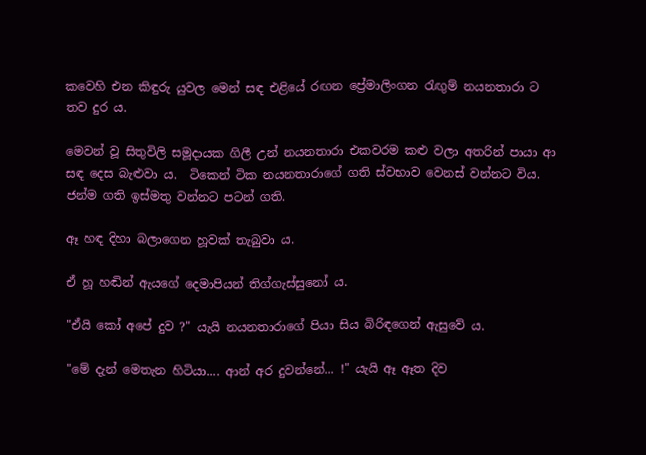කවෙහි එන කිඳුරු යුවල මෙන් සඳ එළියේ රඟන ප්‍රේමාලිංගන රැඟුම් නයනතාරා ට තව දුර ය.

මෙවන් වූ සිතුවිලි සමූදායක ගිලී උන් නයනතාරා එකවරම කළු වලා අතරින් පායා ආ සඳ දෙස බැළුවා ය.  ටිකෙන් ටික නයනතාරාගේ ගති ස්වභාව වෙනස් වන්නට විය. ජන්ම ගති ඉස්මතු වන්නට පටන් ගති.

ඈ හඳ දිහා බලාගෙන හූවක් තැබුවා ය.

ඒ හූ හඬින් ඇයගේ දෙමාපියන් තිග්ගැස්සුනෝ ය.

"ඒයි කෝ අපේ දුව ?" යැයි නයනතාරාගේ පියා සිය බිරිඳගෙන් ඇසුවේ ය.

"මේ දැන් මෙතැන හිටියා.... ආන් අර දුවන්නේ... !" යැයි ඈ ඈත දිව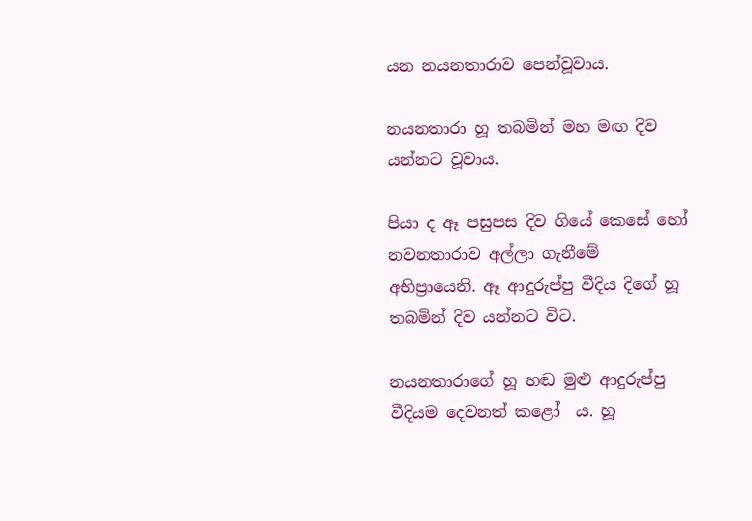යන නයනතාරාව පෙන්වූවාය.

නයනතාරා හූ තබමින් මහ මඟ දිව යන්නට වූවාය.

පියා ද ඈ පසුපස දිව ගියේ කෙසේ හෝ නවනතාරාව අල්ලා ගැනීමේ අභිප්‍රායෙනි. ඈ ආදුරුප්පු වීදිය දිගේ හූ තබමින් දිව යන්නට විට.

නයනතාරාගේ හූ හඬ මුළු ආදුරුප්පු වීදියම දෙවනත් කළෝ  ය. හූ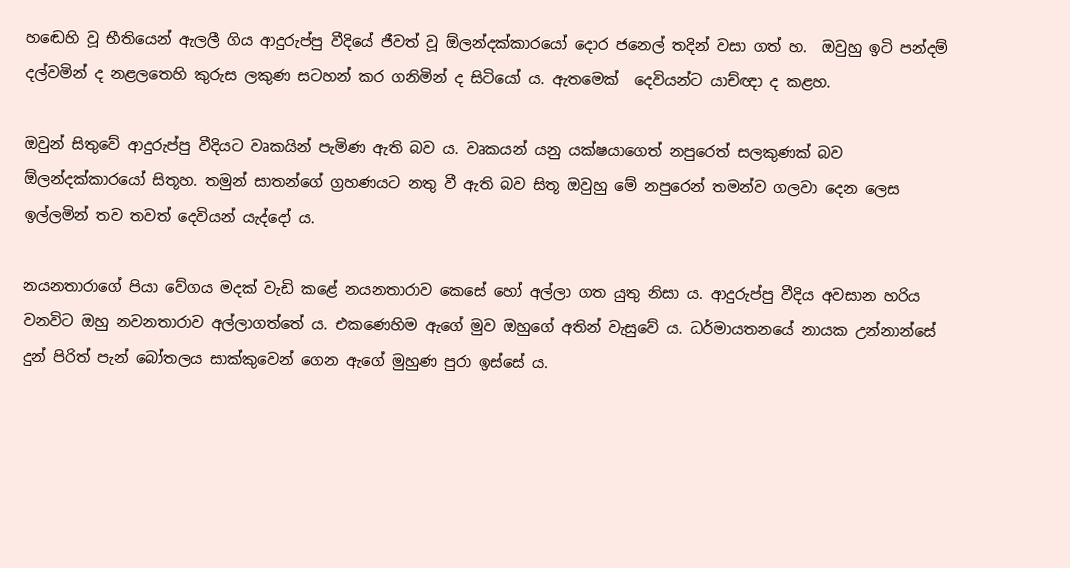හඬෙහි වූ භීතියෙන් ඇලලී ගිය ආදුරුප්පු වීදියේ ජීවත් වූ ඕලන්දක්කාරයෝ දොර ජනෙල් තදින් වසා ගත් හ.  ඔවුහු ඉටි පන්දම් දල්වමින් ද නළලතෙහි කුරුස ලකුණ සටහන් කර ගනිමින් ද සිටියෝ ය. ඇතමෙක්  දෙවියන්ට යාච්ඥා ද කළහ.

ඔවුන් සිතුවේ ආදුරුප්පු වීදියට වෘකයින් පැමිණ ඇති බව ය. වෘකයන් යනු යක්ෂයාගෙත් නපුරෙත් සලකුණක් බව ඕලන්දක්කාරයෝ සිතූහ. තමුන් සාතන්ගේ ග්‍රහණයට නතු වී ඇති බව සිතූ ඔවුහු මේ නපුරෙන් තමන්ව ගලවා දෙන ලෙස ඉල්ලමින් තව තවත් දෙවියන් යැද්දෝ ය.

නයනතාරාගේ පියා වේගය මදක් වැඩි කළේ නයනතාරාව කෙසේ හෝ අල්ලා ගත යුතු නිසා ය. ආදුරුප්පු වීදිය අවසාන හරිය වනවිට ඔහු නවනතාරාව අල්ලාගත්තේ ය. එකණෙහිම ඇගේ මුව ඔහුගේ අතින් වැසුවේ ය. ධර්මායතනයේ නායක උන්නාන්සේ දුන් පිරිත් පැන් බෝතලය සාක්කුවෙන් ගෙන ඇගේ මුහුණ පුරා ඉස්සේ ය.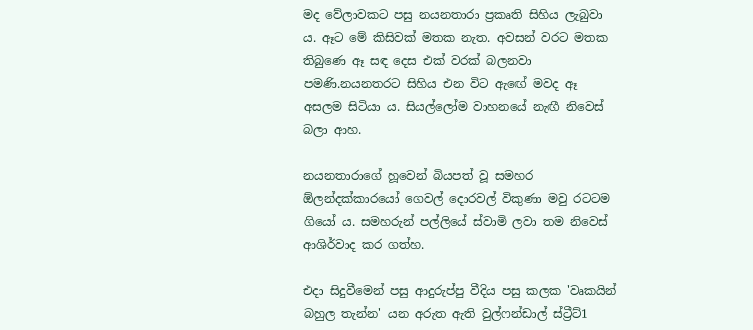මද වේලාවකට පසු නයනතාරා ප්‍රකෘති සිහිය ලැබුවා ය. ඈට මේ කිසිවක් මතක නැත. අවසන් වරට මතක තිබුණෙ ඈ සඳ දෙස එක් වරක් බලනවා පමණි.නයනතරට සිහිය එන විට ඇඟේ මවද ඈ අසලම සිටියා ය. සියල්ලෝම වාහනයේ නැඟී නිවෙස් බලා ආහ.

නයනතාරාගේ හූවෙන් බියපත් වූ සමහර ඕලන්දක්කාරයෝ ගෙවල් දොරවල් විකුණා මවු රටටම ගියෝ ය. සමහරුන් පල්ලියේ ස්වාමි ලවා තම නිවෙස් ආශිර්වාද කර ගත්හ.

එදා සිදුවීමෙන් පසු ආදුරුප්පු වීදිය පසු කලක 'වෘකයින් බහුල තැන්න' යන අරුත ඇති වුල්ෆන්ඩාල් ස්ට්‍රීට්1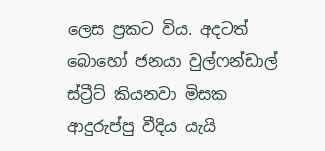ලෙස ප්‍රකට විය. අදටත් බොහෝ ජනයා වුල්ෆන්ඩාල් ස්ට්‍රීට් කියනවා මිසක ආදුරුප්පු වීදිය යැයි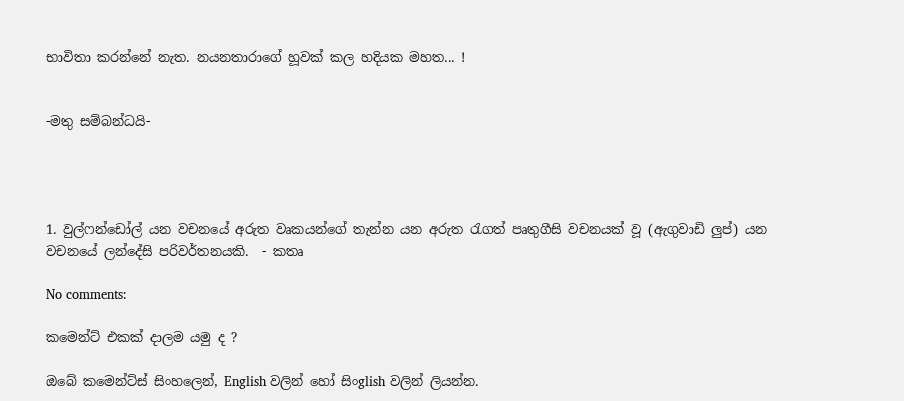භාවිතා කරන්නේ නැත. නයනතාරාගේ හූවක් කල හදියක මහත... !


-මතු සම්බන්ධයි-




1. වුල්ෆන්ඩෝල් යන වචනයේ අරුත වෘකයන්ගේ තැන්න යන අරුත රැගත් පෘතුගීසි වචනයක් වූ (ඇගුවාඩි ලුප්) යන වචනයේ ලන්දේසි පරිවර්තනයකි.  - කතෘ

No comments:

කමෙන්ට් එකක් දාලම යමු ද ?

ඔබේ කමෙන්ට්ස් සිංහලෙන්, English වලින් හෝ සිංglish වලින් ලියන්න.